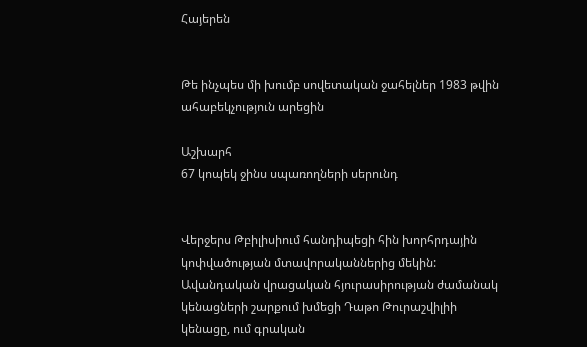Հայերեն


Թե ինչպես մի խումբ սովետական ջահելներ 1983 թվին ահաբեկչություն արեցին

Աշխարհ
67 կոպեկ ջինս սպառողների սերունդ


Վերջերս Թբիլիսիում հանդիպեցի հին խորհրդային կոփվածության մտավորականներից մեկին: Ավանդական վրացական հյուրասիրության ժամանակ կենացների շարքում խմեցի Դաթո Թուրաշվիլիի կենացը, ում գրական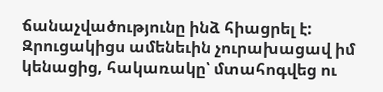ճանաչվածությունը ինձ հիացրել է: Զրուցակիցս ամենեւին չուրախացավ իմ կենացից, հակառակը՝ մտահոգվեց ու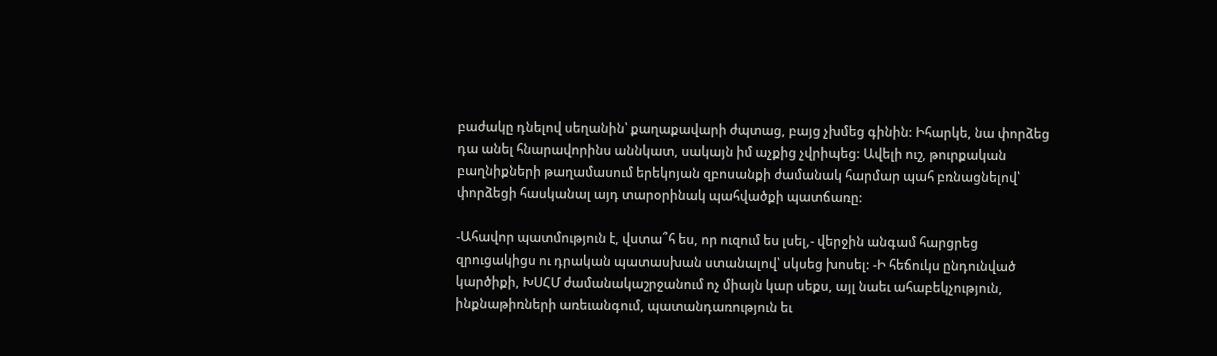բաժակը դնելով սեղանին՝ քաղաքավարի ժպտաց, բայց չխմեց գինին: Իհարկե, նա փորձեց դա անել հնարավորինս աննկատ, սակայն իմ աչքից չվրիպեց: Ավելի ուշ, թուրքական բաղնիքների թաղամասում երեկոյան զբոսանքի ժամանակ հարմար պահ բռնացնելով՝ փորձեցի հասկանալ այդ տարօրինակ պահվածքի պատճառը:

-Ահավոր պատմություն է, վստա՞հ ես, որ ուզում ես լսել,- վերջին անգամ հարցրեց զրուցակիցս ու դրական պատասխան ստանալով՝ սկսեց խոսել: -Ի հեճուկս ընդունված կարծիքի, ԽՍՀՄ ժամանակաշրջանում ոչ միայն կար սեքս, այլ նաեւ ահաբեկչություն, ինքնաթիռների առեւանգում, պատանդառություն եւ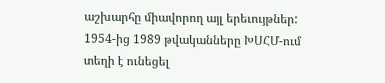աշխարհը միավորող այլ երեւույթներ: 1954-ից 1989 թվականները ԽՍՀՄ-ում տեղի է ունեցել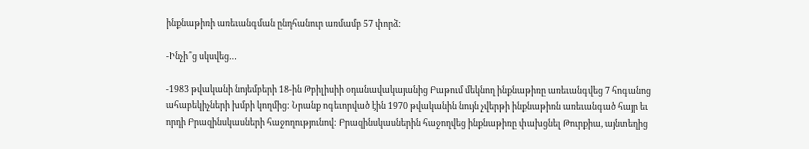ինքնաթիռի առեւանգման ընդհանուր առմամբ 57 փորձ:

-Ինչի՞ց սկսվեց…

-1983 թվականի նոյեմբերի 18-ին Թբիլիսիի օդանավակայանից Բաթում մեկնող ինքնաթիռը առեւանգվեց 7 հոգանոց ահաբեկիչների խմբի կողմից: Նրանք ոգեւորված էին 1970 թվականին նույն չվերթի ինքնաթիռն առեւանգած հայր եւ որդի Բրազինսկասների հաջողությունով: Բրազինսկասներին հաջողվեց ինքնաթիռը փախցնել Թուրքիա, այնտեղից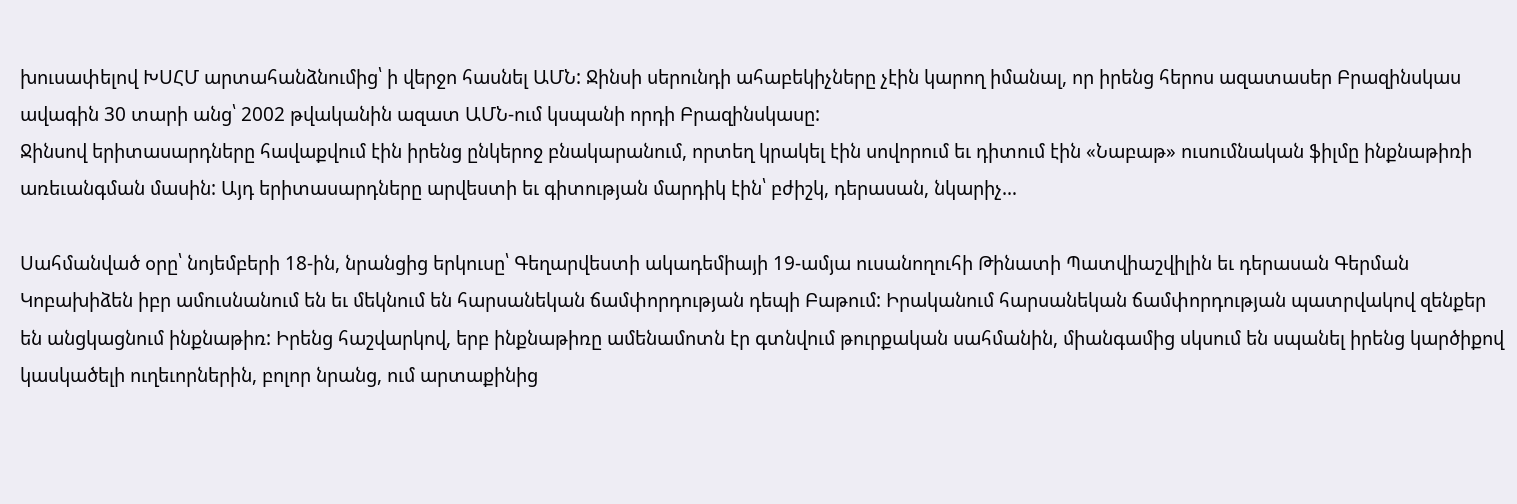խուսափելով ԽՍՀՄ արտահանձնումից՝ ի վերջո հասնել ԱՄՆ: Ջինսի սերունդի ահաբեկիչները չէին կարող իմանալ, որ իրենց հերոս ազատասեր Բրազինսկաս ավագին 30 տարի անց՝ 2002 թվականին ազատ ԱՄՆ-ում կսպանի որդի Բրազինսկասը:
Ջինսով երիտասարդները հավաքվում էին իրենց ընկերոջ բնակարանում, որտեղ կրակել էին սովորում եւ դիտում էին «Նաբաթ» ուսումնական ֆիլմը ինքնաթիռի առեւանգման մասին: Այդ երիտասարդները արվեստի եւ գիտության մարդիկ էին՝ բժիշկ, դերասան, նկարիչ…

Սահմանված օրը՝ նոյեմբերի 18-ին, նրանցից երկուսը՝ Գեղարվեստի ակադեմիայի 19-ամյա ուսանողուհի Թինատի Պատվիաշվիլին եւ դերասան Գերման Կոբախիձեն իբր ամուսնանում են եւ մեկնում են հարսանեկան ճամփորդության դեպի Բաթում: Իրականում հարսանեկան ճամփորդության պատրվակով զենքեր են անցկացնում ինքնաթիռ: Իրենց հաշվարկով, երբ ինքնաթիռը ամենամոտն էր գտնվում թուրքական սահմանին, միանգամից սկսում են սպանել իրենց կարծիքով կասկածելի ուղեւորներին, բոլոր նրանց, ում արտաքինից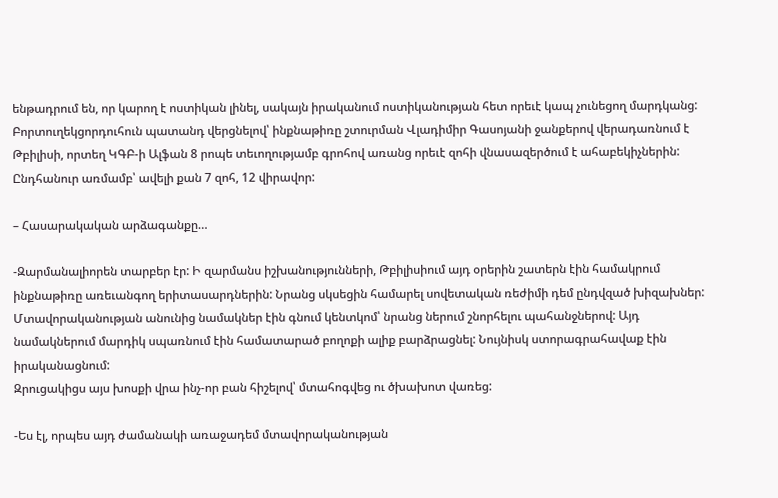ենթադրում են, որ կարող է ոստիկան լինել, սակայն իրականում ոստիկանության հետ որեւէ կապ չունեցող մարդկանց: Բորտուղեկցորդուհուն պատանդ վերցնելով՝ ինքնաթիռը շտուրման Վլադիմիր Գասոյանի ջանքերով վերադառնում է Թբիլիսի, որտեղ ԿԳԲ-ի Ալֆան 8 րոպե տեւողությամբ գրոհով առանց որեւէ զոհի վնասազերծում է ահաբեկիչներին: Ընդհանուր առմամբ՝ ավելի քան 7 զոհ, 12 վիրավոր:

– Հասարակական արձագանքը…

-Զարմանալիորեն տարբեր էր: Ի զարմանս իշխանությունների, Թբիլիսիում այդ օրերին շատերն էին համակրում ինքնաթիռը առեւանգող երիտասարդներին: Նրանց սկսեցին համարել սովետական ռեժիմի դեմ ընդվզած խիզախներ: Մտավորականության անունից նամակներ էին գնում կենտկոմ՝ նրանց ներում շնորհելու պահանջներով: Այդ նամակներում մարդիկ սպառնում էին համատարած բողոքի ալիք բարձրացնել: Նույնիսկ ստորագրահավաք էին իրականացնում:
Զրուցակիցս այս խոսքի վրա ինչ-որ բան հիշելով՝ մտահոգվեց ու ծխախոտ վառեց:

-Ես էլ, որպես այդ ժամանակի առաջադեմ մտավորականության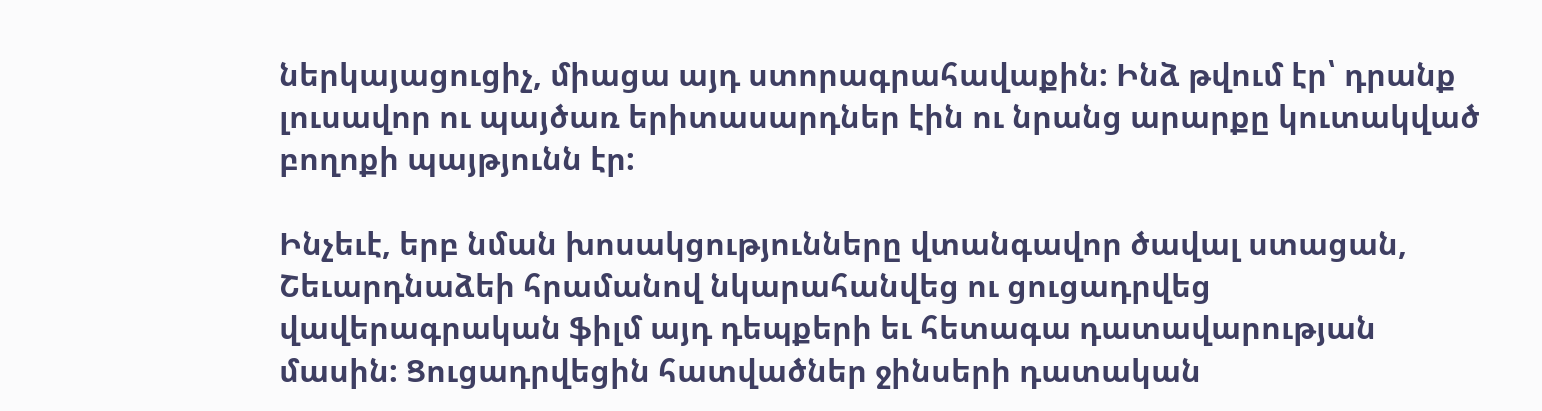ներկայացուցիչ, միացա այդ ստորագրահավաքին: Ինձ թվում էր՝ դրանք լուսավոր ու պայծառ երիտասարդներ էին ու նրանց արարքը կուտակված բողոքի պայթյունն էր:

Ինչեւէ, երբ նման խոսակցությունները վտանգավոր ծավալ ստացան, Շեւարդնաձեի հրամանով նկարահանվեց ու ցուցադրվեց վավերագրական ֆիլմ այդ դեպքերի եւ հետագա դատավարության մասին: Ցուցադրվեցին հատվածներ ջինսերի դատական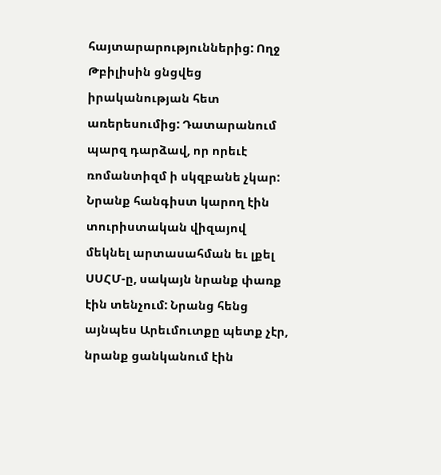հայտարարություններից: Ողջ Թբիլիսին ցնցվեց իրականության հետ առերեսումից: Դատարանում պարզ դարձավ, որ որեւէ ռոմանտիզմ ի սկզբանե չկար: Նրանք հանգիստ կարող էին տուրիստական վիզայով մեկնել արտասահման եւ լքել ՍՍՀՄ-ը, սակայն նրանք փառք էին տենչում: Նրանց հենց այնպես Արեւմուտքը պետք չէր, նրանք ցանկանում էին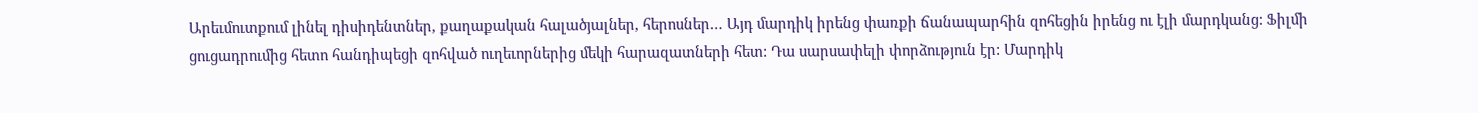Արեւմուտքում լինել դիսիդենտներ, քաղաքական հալածյալներ, հերոսներ… Այդ մարդիկ իրենց փառքի ճանապարհին զոհեցին իրենց ու էլի մարդկանց: Ֆիլմի ցուցադրումից հետո հանդիպեցի զոհված ուղեւորներից մեկի հարազատների հետ: Դա սարսափելի փորձություն էր: Մարդիկ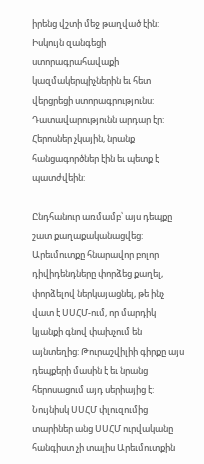իրենց վշտի մեջ թաղված էին: Իսկույն զանգեցի ստորագրահավաքի կազմակերպիչներին եւ հետ վերցրեցի ստորագրությունս: Դատավարությունն արդար էր: Հերոսներ չկային, նրանք հանցագործներ էին եւ պետք է պատժվեին:

Ընդհանուր առմամբ՝ այս դեպքը շատ քաղաքականացվեց: Արեւմուտքը հնարավոր բոլոր դիվիդենդները փորձեց քաղել, փորձելով ներկայացնել, թե ինչ վատ է ՍՍՀՄ-ում, որ մարդիկ կյանքի գնով փախչում են այնտեղից: Թուրաշվիլիի գիրքը այս դեպքերի մասին է եւ նրանց հերոսացում այդ սերիայից է: Նույնիսկ ՍՍՀՄ փլուզումից տարիներ անց ՍՍՀՄ ուրվականը հանգիստ չի տալիս Արեւմուտքին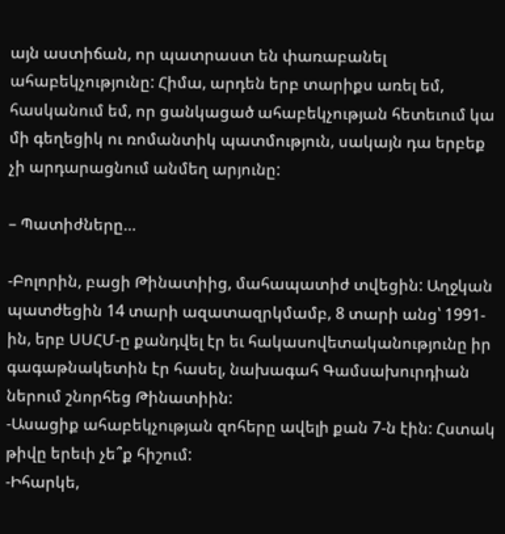այն աստիճան, որ պատրաստ են փառաբանել ահաբեկչությունը: Հիմա, արդեն երբ տարիքս առել եմ, հասկանում եմ, որ ցանկացած ահաբեկչության հետեւում կա մի գեղեցիկ ու ռոմանտիկ պատմություն, սակայն դա երբեք չի արդարացնում անմեղ արյունը:

– Պատիժները…

-Բոլորին, բացի Թինատիից, մահապատիժ տվեցին: Աղջկան պատժեցին 14 տարի ազատազրկմամբ, 8 տարի անց՝ 1991-ին, երբ ՍՍՀՄ-ը քանդվել էր եւ հակասովետականությունը իր գագաթնակետին էր հասել, նախագահ Գամսախուրդիան ներում շնորհեց Թինատիին:
-Ասացիք ահաբեկչության զոհերը ավելի քան 7-ն էին: Հստակ թիվը երեւի չե՞ք հիշում:
-Իհարկե,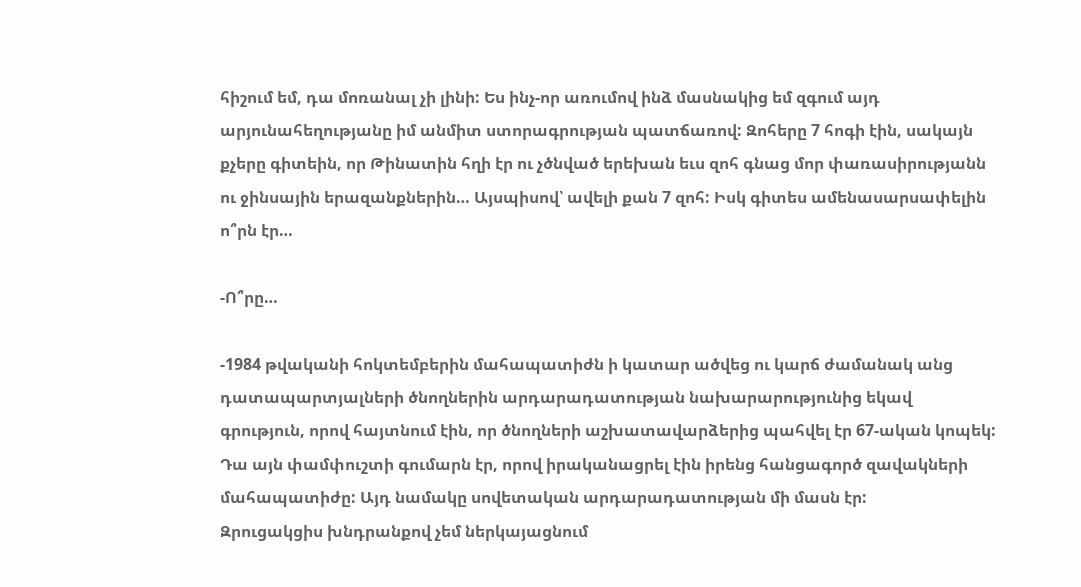հիշում եմ, դա մոռանալ չի լինի: Ես ինչ-որ առումով ինձ մասնակից եմ զգում այդ արյունահեղությանը իմ անմիտ ստորագրության պատճառով: Զոհերը 7 հոգի էին, սակայն քչերը գիտեին, որ Թինատին հղի էր ու չծնված երեխան եւս զոհ գնաց մոր փառասիրությանն ու ջինսային երազանքներին… Այսպիսով՝ ավելի քան 7 զոհ: Իսկ գիտես ամենասարսափելին ո՞րն էր…

-Ո՞րը…

-1984 թվականի հոկտեմբերին մահապատիժն ի կատար ածվեց ու կարճ ժամանակ անց դատապարտյալների ծնողներին արդարադատության նախարարությունից եկավ գրություն, որով հայտնում էին, որ ծնողների աշխատավարձերից պահվել էր 67-ական կոպեկ: Դա այն փամփուշտի գումարն էր, որով իրականացրել էին իրենց հանցագործ զավակների մահապատիժը: Այդ նամակը սովետական արդարադատության մի մասն էր:
Զրուցակցիս խնդրանքով չեմ ներկայացնում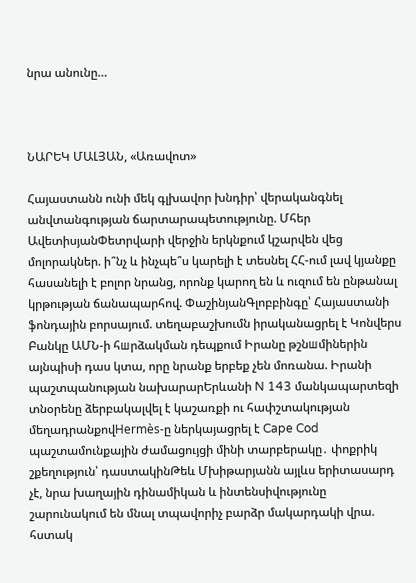նրա անունը…



ՆԱՐԵԿ ՄԱԼՅԱՆ, «Առավոտ»

Հայաստանն ունի մեկ գլխավոր խնդիր՝ վերականգնել անվտանգության ճարտարապետությունը. Մհեր ԱվետիսյանՓետրվարի վերջին երկնքում կշարվեն վեց մոլորակներ. ի՞նչ և ինչպե՞ս կարելի է տեսնել ՀՀ-ում լավ կյանքը հասանելի է բոլոր նրանց, որոնք կարող են և ուզում են ընթանալ կրթության ճանապարհով. ՓաշինյանԳլոբբինգը՝ Հայաստանի ֆոնդային բորսայում. տեղաբաշխումն իրականացրել է Կոնվերս Բանկը ԱՄՆ-ի հшրձակման դեպքում Իրանը թշնшմիներին այնպիսի դաս կտա, որը նրանք երբեք չեն մոռանա. Իրանի պաշտպանության նախարարԵրևանի N 143 մանկապարտեզի տնօրենը ձերբակալվել է կաշառքի ու հափշտակության մեղադրանքովHermès-ը ներկայացրել է Cape Cod պաշտամունքային ժամացույցի մինի տարբերակը․ փոքրիկ շքեղություն՝ դաստակինԹեև Մխիթարյանն այլևս երիտասարդ չէ, նրա խաղային դինամիկան և ինտենսիվությունը շարունակում են մնալ տպավորիչ բարձր մակարդակի վրա. հստակ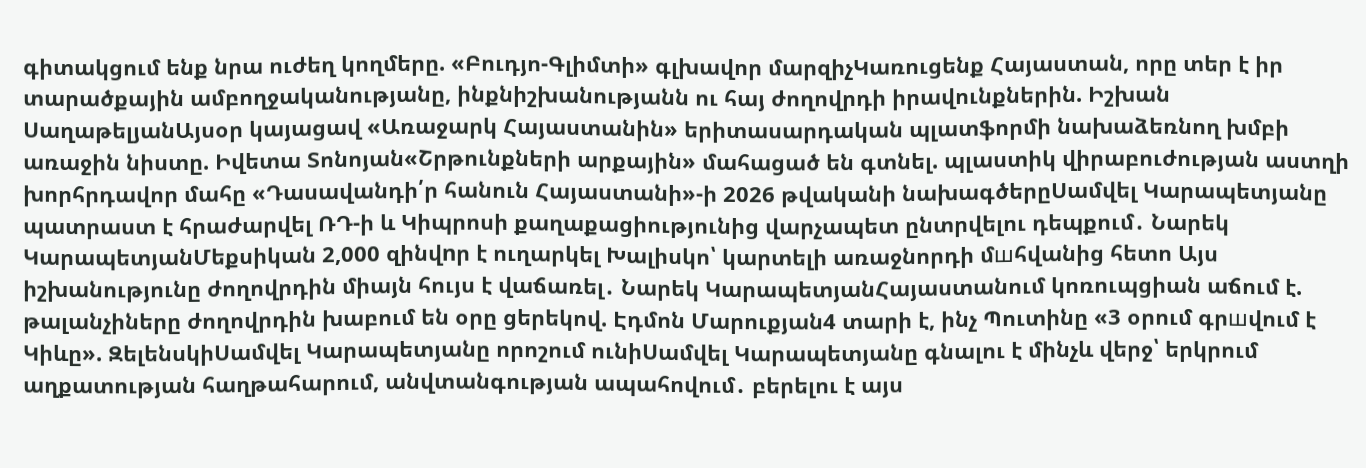գիտակցում ենք նրա ուժեղ կողմերը. «Բուդյո-Գլիմտի» գլխավոր մարզիչԿառուցենք Հայաստան, որը տեր է իր տարածքային ամբողջականությանը, ինքնիշխանությանն ու հայ ժողովրդի իրավունքներին. Իշխան ՍաղաթելյանԱյսօր կայացավ «Առաջարկ Հայաստանին» երիտասարդական պլատֆորմի նախաձեռնող խմբի առաջին նիստը. Իվետա Տոնոյան«Շրթունքների արքային» մահացած են գտնել. պլաստիկ վիրաբուժության աստղի խորհրդավոր մահը «Դասավանդի՛ր հանուն Հայաստանի»-ի 2026 թվականի նախագծերըՍամվել Կարապետյանը պատրաստ է հրաժարվել ՌԴ-ի և Կիպրոսի քաղաքացիությունից վարչապետ ընտրվելու դեպքում․ Նարեկ ԿարապետյանՄեքսիկան 2,000 զինվnր է ուղարկել Խալիսկո՝ կարտելի առաջնորդի մшհվանից հետո Այս իշխանությունը ժողովրդին միայն հույս է վաճառել․ Նարեկ ԿարապետյանՀայաստանում կոռուպցիան աճում է. թալանչիները ժողովրդին խաբում են օրը ցերեկով. Էդմոն Մարուքյան4 տարի է, ինչ Պուտինը «3 օրում գրшվում է Կիևը». ԶելենսկիՍամվել Կարապետյանը որոշում ունիՍամվել Կարապետյանը գնալու է մինչև վերջ՝ երկրում աղքատության հաղթահարում, անվտանգության ապահովում․ բերելու է այս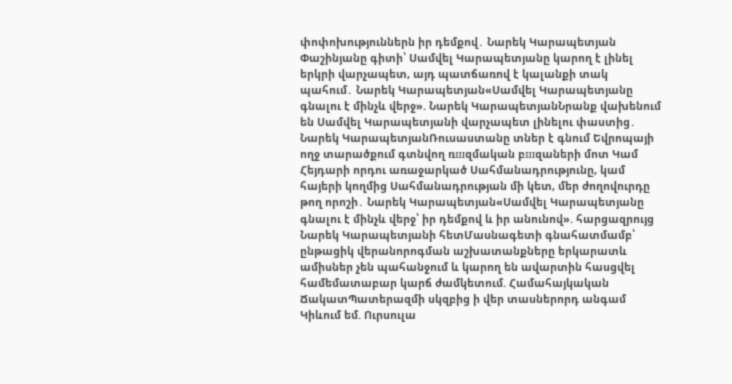փոփոխություններն իր դեմքով․ Նարեկ Կարապետյան Փաշինյանը գիտի՝ Սամվել Կարապետյանը կարող է լինել երկրի վարչապետ, այդ պատճառով է կալանքի տակ պահում․ Նարեկ Կարապետյան«Սամվել Կարապետյանը գնալու է մինչև վերջ». Նարեկ ԿարապետյանՆրանք վախենում են Սամվել Կարապետյանի վարչապետ լինելու փաստից․ Նարեկ ԿարապետյանՌուսաստանը տներ է գնում Եվրոպայի ողջ տարածքում գտնվող ռшզմական բшզաների մոտ Կամ Հեյդարի որդու առաջարկած Սահմանադրությունը, կամ հայերի կողմից Սահմանադրության մի կետ, մեր ժողովուրդը թող որոշի․ Նարեկ Կարապետյան«Սամվել Կարապետյանը գնալու է մինչև վերջ՝ իր դեմքով և իր անունով». հարցազրույց Նարեկ Կարապետյանի հետՄասնագետի գնահատմամբ՝ ընթացիկ վերանորոգման աշխատանքները երկարատև ամիսներ չեն պահանջում և կարող են ավարտին հասցվել համեմատաբար կարճ ժամկետում. Համահայկական ՃակատՊատերազմի սկզբից ի վեր տասներորդ անգամ Կիևում եմ. Ուրսուլա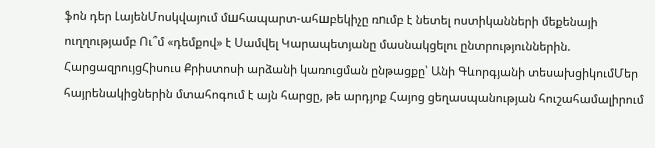ֆոն դեր ԼայենՄոսկվայում մшհապարտ-ահшբեկիչը ռnւմբ է նետել ոստիկանների մեքենայի ուղղությամբ Ու՞մ «դեմքով» է Սամվել Կարապետյանը մասնակցելու ընտրություններին. ՀարցազրույցՀիսուս Քրիստոսի արձանի կառուցման ընթացքը՝ Անի Գևորգյանի տեսախցիկումՄեր հայրենակիցներին մտահոգում է այն հարցը, թե արդյոք Հայոց ցեղասպանության հուշահամալիրում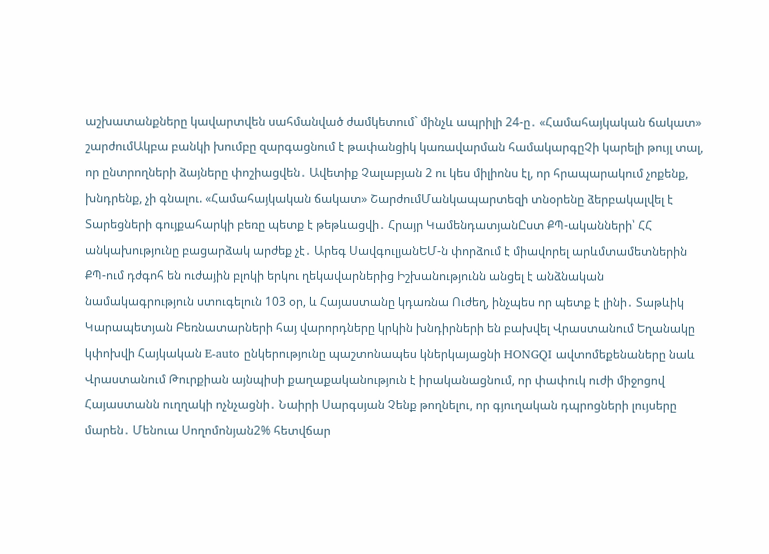աշխատանքները կավարտվեն սահմանված ժամկետում` մինչև ապրիլի 24-ը․ «Համահայկական ճակատ» շարժումԱկբա բանկի խումբը զարգացնում է թափանցիկ կառավարման համակարգըՉի կարելի թույլ տալ, որ ընտրողների ձայները փոշիացվեն․ Ավետիք Չալաբյան 2 ու կես միլիոնս էլ, որ հրապարակում չոքենք, խնդրենք, չի գնալու. «Համահայկական ճակատ» ՇարժումՄանկապարտեզի տնօրենը ձերբակալվել է Տարեցների գույքահարկի բեռը պետք է թեթևացվի․ Հրայր ԿամենդատյանԸստ ՔՊ-ականների՝ ՀՀ անկախությունը բացարձակ արժեք չէ․ Արեգ ՍավգուլյանԵՄ-ն փորձում է միավորել արևմտամետներին ՔՊ-ում դժգոհ են ուժային բլոկի երկու ղեկավարներից Իշխանությունն անցել է անձնական նամակագրություն ստուգելուն 103 օր, և Հայաստանը կդառնա Ուժեղ, ինչպես որ պետք է լինի․ Տաթևիկ Կարապետյան Բեռնատարների հայ վարորդները կրկին խնդիրների են բախվել Վրաստանում Եղանակը կփոխվի Հայկական E-auto ընկերությունը պաշտոնապես կներկայացնի HONGQI ավտոմեքենաները նաև Վրաստանում Թուրքիան այնպիսի քաղաքականություն է իրականացնում, որ փափուկ ուժի միջոցով Հայաստանն ուղղակի ոչնչացնի․ Նաիրի Սարգսյան Չենք թողնելու, որ գյուղական դպրոցների լույսերը մարեն․ Մենուա Սողոմոնյան2% հետվճար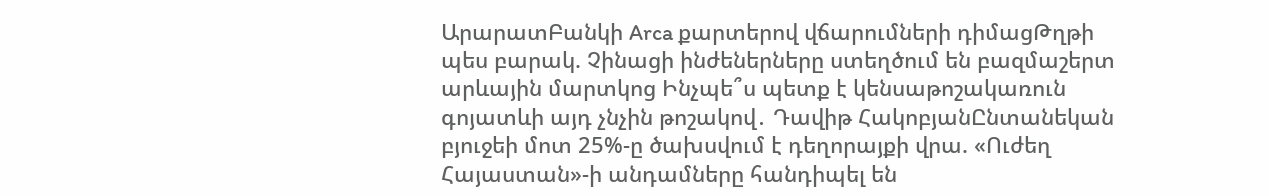ԱրարատԲանկի Arca քարտերով վճարումների դիմացԹղթի պես բարակ. Չինացի ինժեներները ստեղծում են բազմաշերտ արևային մարտկոց Ինչպե՞ս պետք է կենսաթոշակառուն գոյատևի այդ չնչին թոշակով․ Դավիթ ՀակոբյանԸնտանեկան բյուջեի մոտ 25%-ը ծախսվում է դեղորայքի վրա. «Ուժեղ Հայաստան»-ի անդամները հանդիպել են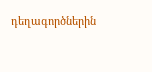դեղագործներին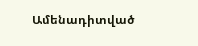Ամենադիտված